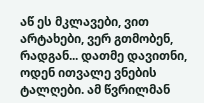აწ ეს მკლავები, ვით არტახები, ვერ გთმობენ, რადგან... დათმე დავითნი, ოდენ ითვალე ვნების ტალღები. ამ წვრილმან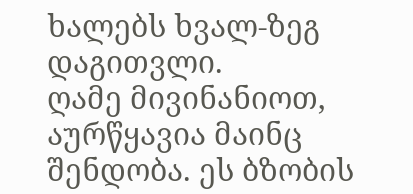ხალებს ხვალ-ზეგ დაგითვლი.
ღამე მივინანიოთ, აურწყავია მაინც შენდობა. ეს ბზობის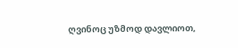ღვინოც უზმოდ დავლიოთ,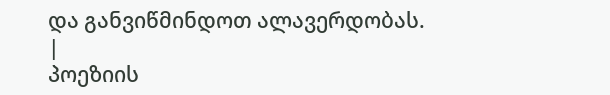და განვიწმინდოთ ალავერდობას. |
პოეზიის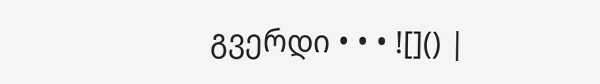გვერდი • • • ![]() |